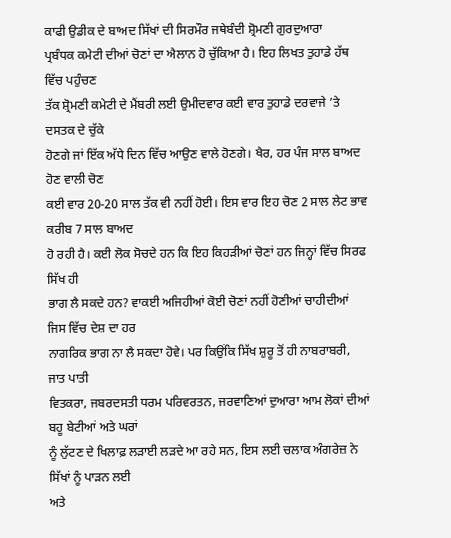ਕਾਫੀ ਉਡੀਕ ਦੇ ਬਾਅਦ ਸਿੱਖਾਂ ਦੀ ਸਿਰਮੌਰ ਜਥੇਬੰਦੀ ਸ਼੍ਰੋਮਣੀ ਗੁਰਦੁਆਰਾ
ਪ੍ਰਬੰਧਕ ਕਮੇਟੀ ਦੀਆਂ ਚੋਣਾਂ ਦਾ ਐਲਾਨ ਹੋ ਚੁੱਕਿਆ ਹੈ। ਇਹ ਲਿਖਤ ਤੁਹਾਡੇ ਹੱਥ ਵਿੱਚ ਪਹੁੰਚਣ
ਤੱਕ ਸ਼੍ਰੋਮਣੀ ਕਮੇਟੀ ਦੇ ਮੈਂਬਰੀ ਲਈ ਉਮੀਦਵਾਰ ਕਈ ਵਾਰ ਤੁਹਾਡੇ ਦਰਵਾਜੇ ’ਤੇ ਦਸਤਕ ਦੇ ਚੁੱਕੇ
ਹੋਣਗੇ ਜਾਂ ਇੱਕ ਅੱਧੇ ਦਿਨ ਵਿੱਚ ਆਉਣ ਵਾਲੇ ਹੋਣਗੇ। ਖੈਰ, ਹਰ ਪੰਜ ਸਾਲ ਬਾਅਦ ਹੋਣ ਵਾਲੀ ਚੋਣ
ਕਈ ਵਾਰ 20-20 ਸਾਲ ਤੱਕ ਵੀ ਨਹੀਂ ਹੋਈ। ਇਸ ਵਾਰ ਇਹ ਚੋਣ 2 ਸਾਲ ਲੇਟ ਭਾਵ ਕਰੀਬ 7 ਸਾਲ ਬਾਅਦ
ਹੋ ਰਹੀ ਹੈ। ਕਈ ਲੋਕ ਸੋਚਦੇ ਹਨ ਕਿ ਇਹ ਕਿਹੜੀਆਂ ਚੋਣਾਂ ਹਨ ਜਿਨ੍ਹਾਂ ਵਿੱਚ ਸਿਰਫ ਸਿੱਖ ਹੀ
ਭਾਗ ਲੈ ਸਕਦੇ ਹਨ? ਵਾਕਈ ਅਜਿਹੀਆਂ ਕੋਈ ਚੋਣਾਂ ਨਹੀਂ ਹੋਣੀਆਂ ਚਾਹੀਦੀਆਂ ਜਿਸ ਵਿੱਚ ਦੇਸ਼ ਦਾ ਹਰ
ਨਾਗਰਿਕ ਭਾਗ ਨਾ ਲੈ ਸਕਦਾ ਹੋਵੇ। ਪਰ ਕਿਉਂਕਿ ਸਿੱਖ ਸ਼ੁਰੂ ਤੋਂ ਹੀ ਨਾਬਰਾਬਰੀ, ਜਾਤ ਪਾਤੀ
ਵਿਤਕਰਾ, ਜਬਰਦਸਤੀ ਧਰਮ ਪਰਿਵਰਤਨ, ਜਰਵਾਣਿਆਂ ਦੁਆਰਾ ਆਮ ਲੋਕਾਂ ਦੀਆਂ ਬਹੂ ਬੇਟੀਆਂ ਅਤੇ ਘਰਾਂ
ਨੂੰ ਲੁੱਟਣ ਦੇ ਖਿਲਾਫ਼ ਲੜਾਈ ਲੜਦੇ ਆ ਰਹੇ ਸਨ, ਇਸ ਲਈ ਚਲਾਕ ਅੰਗਰੇਜ਼ ਨੇ ਸਿੱਖਾਂ ਨੂੰ ਪਾੜਨ ਲਈ
ਅਤੇ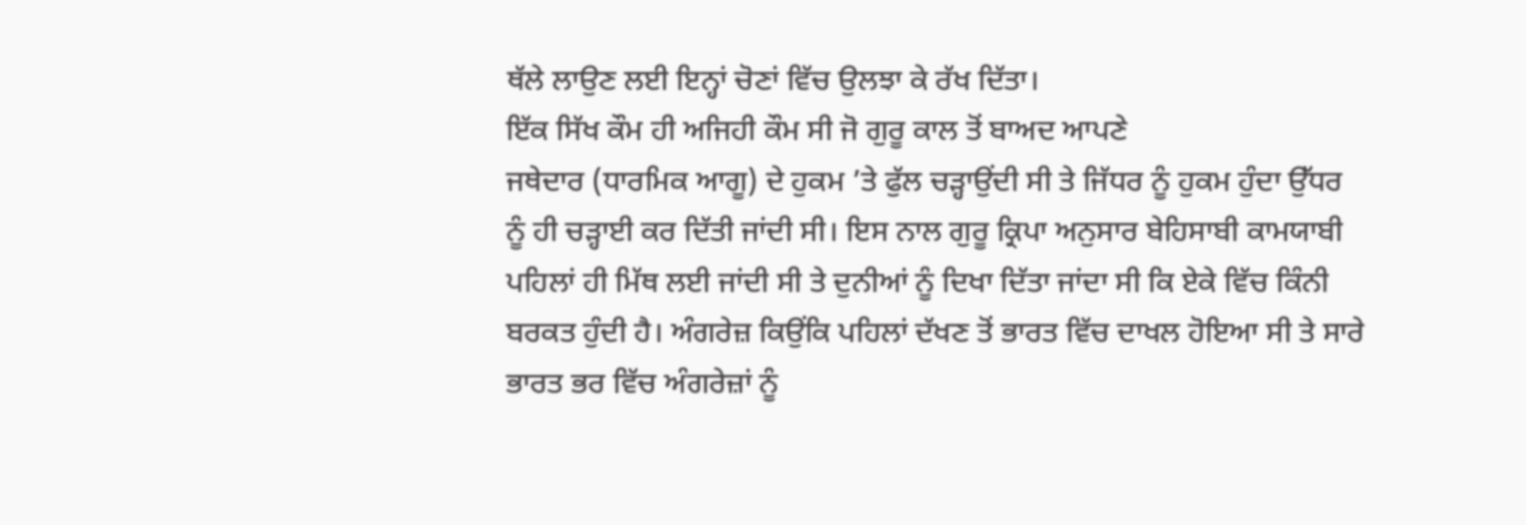ਥੱਲੇ ਲਾਉਣ ਲਈ ਇਨ੍ਹਾਂ ਚੋਣਾਂ ਵਿੱਚ ਉਲਝਾ ਕੇ ਰੱਖ ਦਿੱਤਾ।
ਇੱਕ ਸਿੱਖ ਕੌਮ ਹੀ ਅਜਿਹੀ ਕੌਮ ਸੀ ਜੋ ਗੁਰੂ ਕਾਲ ਤੋਂ ਬਾਅਦ ਆਪਣੇ
ਜਥੇਦਾਰ (ਧਾਰਮਿਕ ਆਗੂ) ਦੇ ਹੁਕਮ ’ਤੇ ਫੁੱਲ ਚੜ੍ਹਾਉਂਦੀ ਸੀ ਤੇ ਜਿੱਧਰ ਨੂੰ ਹੁਕਮ ਹੁੰਦਾ ਉੱਧਰ
ਨੂੰ ਹੀ ਚੜ੍ਹਾਈ ਕਰ ਦਿੱਤੀ ਜਾਂਦੀ ਸੀ। ਇਸ ਨਾਲ ਗੁਰੂ ਕ੍ਰਿਪਾ ਅਨੁਸਾਰ ਬੇਹਿਸਾਬੀ ਕਾਮਯਾਬੀ
ਪਹਿਲਾਂ ਹੀ ਮਿੱਥ ਲਈ ਜਾਂਦੀ ਸੀ ਤੇ ਦੁਨੀਆਂ ਨੂੰ ਦਿਖਾ ਦਿੱਤਾ ਜਾਂਦਾ ਸੀ ਕਿ ਏਕੇ ਵਿੱਚ ਕਿੰਨੀ
ਬਰਕਤ ਹੁੰਦੀ ਹੈ। ਅੰਗਰੇਜ਼ ਕਿਉਂਕਿ ਪਹਿਲਾਂ ਦੱਖਣ ਤੋਂ ਭਾਰਤ ਵਿੱਚ ਦਾਖਲ ਹੋਇਆ ਸੀ ਤੇ ਸਾਰੇ
ਭਾਰਤ ਭਰ ਵਿੱਚ ਅੰਗਰੇਜ਼ਾਂ ਨੂੰ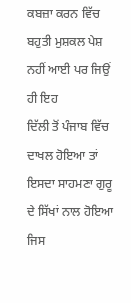ਕਬਜ਼ਾ ਕਰਨ ਵਿੱਚ ਬਹੁਤੀ ਮੁਸ਼ਕਲ ਪੇਸ਼ ਨਹੀਂ ਆਈ ਪਰ ਜਿਉਂ ਹੀ ਇਹ
ਦਿੱਲੀ ਤੋਂ ਪੰਜਾਬ ਵਿੱਚ ਦਾਖਲ ਹੋਇਆ ਤਾਂ ਇਸਦਾ ਸਾਹਮਣਾ ਗੁਰੂ ਦੇ ਸਿੱਖਾਂ ਨਾਲ ਹੋਇਆ ਜਿਸ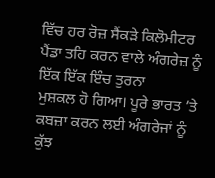ਵਿੱਚ ਹਰ ਰੋਜ਼ ਸੈਂਕੜੇ ਕਿਲੋਮੀਟਰ ਪੈਂਡਾ ਤਹਿ ਕਰਨ ਵਾਲੇ ਅੰਗਰੇਜ਼ ਨੂੰ ਇੱਕ ਇੱਕ ਇੰਚ ਤੁਰਨਾ
ਮੁਸ਼ਕਲ ਹੋ ਗਿਆ। ਪੂਰੇ ਭਾਰਤ ’ਤੇ ਕਬਜ਼ਾ ਕਰਨ ਲਈ ਅੰਗਰੇਜਾਂ ਨੂੰ ਕੁੱਝ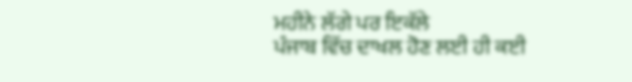ਮਹੀਨੇ ਲੱਗੇ ਪਰ ਇਕੱਲੇ
ਪੰਜਾਬ ਵਿੱਚ ਦਾਖਲ ਹੋਣ ਲਈ ਹੀ ਕਈ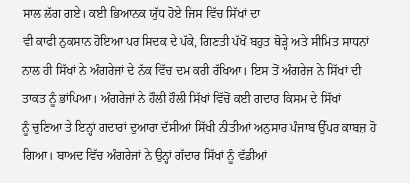ਸਾਲ ਲੱਗ ਗਏ। ਕਈ ਭਿਆਨਕ ਯੁੱਧ ਹੋਏ ਜਿਸ ਵਿੱਚ ਸਿੱਖਾਂ ਦਾ
ਵੀ ਕਾਫੀ ਨੁਕਸਾਨ ਹੋਇਆ ਪਰ ਸਿਦਕ ਦੇ ਪੱਕੇ, ਗਿਣਤੀ ਪੱਖੋਂ ਬਹੁਤ ਥੋੜ੍ਹੇ ਅਤੇ ਸੀਮਿਤ ਸਾਧਨਾਂ
ਨਾਲ ਹੀ ਸਿੱਖਾਂ ਨੇ ਅੰਗਰੇਜਾਂ ਦੇ ਨੱਕ ਵਿੱਚ ਦਮ ਕਰੀ ਰੱਖਿਆ। ਇਸ ਤੋਂ ਅੰਗਰੇਜ ਨੇ ਸਿੱਖਾਂ ਦੀ
ਤਾਕਤ ਨੂੰ ਭਾਂਪਿਆ। ਅੰਗਰੇਜਾਂ ਨੇ ਹੌਲੀ ਹੌਲੀ ਸਿੱਖਾਂ ਵਿੱਚੋਂ ਕਈ ਗਦਾਰ ਕਿਸਮ ਦੇ ਸਿੱਖਾਂ
ਨੂੰ ਚੁਣਿਆ ਤੇ ਇਨ੍ਹਾਂ ਗਦਾਰਾਂ ਦੁਆਰਾ ਦੱਸੀਆਂ ਸਿੱਖੀ ਨੀਤੀਆਂ ਅਨੁਸਾਰ ਪੰਜਾਬ ਉੱਪਰ ਕਾਬਜ਼ ਹੋ
ਗਿਆ। ਬਾਅਦ ਵਿੱਚ ਅੰਗਰੇਜਾਂ ਨੇ ਉਨ੍ਹਾਂ ਗੱਦਾਰ ਸਿੱਖਾਂ ਨੂੰ ਵੱਡੀਆਂ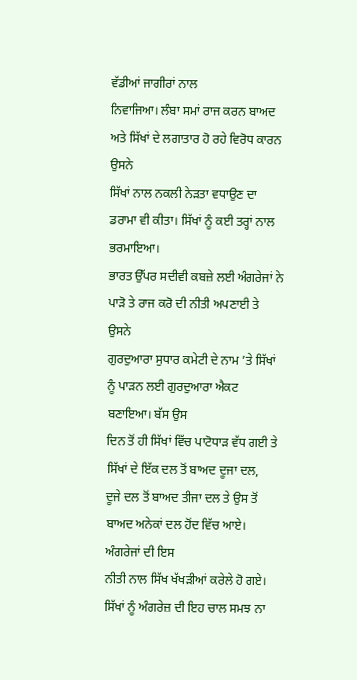ਵੱਡੀਆਂ ਜਾਗੀਰਾਂ ਨਾਲ
ਨਿਵਾਜਿਆ। ਲੰਬਾ ਸਮਾਂ ਰਾਜ ਕਰਨ ਬਾਅਦ ਅਤੇ ਸਿੱਖਾਂ ਦੇ ਲਗਾਤਾਰ ਹੋ ਰਹੇ ਵਿਰੋਧ ਕਾਰਨ ਉਸਨੇ
ਸਿੱਖਾਂ ਨਾਲ ਨਕਲੀ ਨੇੜਤਾ ਵਧਾਉਣ ਦਾ ਡਰਾਮਾ ਵੀ ਕੀਤਾ। ਸਿੱਖਾਂ ਨੂੰ ਕਈ ਤਰ੍ਹਾਂ ਨਾਲ ਭਰਮਾਇਆ।
ਭਾਰਤ ਉੱਪਰ ਸਦੀਵੀ ਕਬਜ਼ੇ ਲਈ ਅੰਗਰੇਜਾਂ ਨੇ ਪਾੜੋ ਤੇ ਰਾਜ ਕਰੋ ਦੀ ਨੀਤੀ ਅਪਣਾਈ ਤੇ ਉਸਨੇ
ਗੁਰਦੁਆਰਾ ਸੁਧਾਰ ਕਮੇਟੀ ਦੇ ਨਾਮ ’ਤੇ ਸਿੱਖਾਂ ਨੂੰ ਪਾੜਨ ਲਈ ਗੁਰਦੁਆਰਾ ਐਕਟ ਬਣਾਇਆ। ਬੱਸ ਉਸ
ਦਿਨ ਤੋਂ ਹੀ ਸਿੱਖਾਂ ਵਿੱਚ ਪਾਟੋਧਾੜ ਵੱਧ ਗਈ ਤੇ ਸਿੱਖਾਂ ਦੇ ਇੱਕ ਦਲ ਤੋਂ ਬਾਅਦ ਦੂਜਾ ਦਲ,
ਦੂਜੇ ਦਲ ਤੋਂ ਬਾਅਦ ਤੀਜਾ ਦਲ ਤੇ ਉਸ ਤੋਂ ਬਾਅਦ ਅਨੇਕਾਂ ਦਲ ਹੋਂਦ ਵਿੱਚ ਆਏ। ਅੰਗਰੇਜਾਂ ਦੀ ਇਸ
ਨੀਤੀ ਨਾਲ ਸਿੱਖ ਖੱਖੜੀਆਂ ਕਰੇਲੇ ਹੋ ਗਏ।
ਸਿੱਖਾਂ ਨੂੰ ਅੰਗਰੇਜ਼ ਦੀ ਇਹ ਚਾਲ ਸਮਝ ਨਾ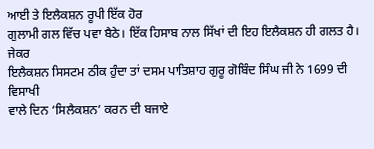ਆਈ ਤੇ ਇਲੈਕਸ਼ਨ ਰੂਪੀ ਇੱਕ ਹੋਰ
ਗੁਲਾਮੀ ਗਲ ਵਿੱਚ ਪਵਾ ਬੈਠੇ। ਇੱਕ ਹਿਸਾਬ ਨਾਲ ਸਿੱਖਾਂ ਦੀ ਇਹ ਇਲੈਕਸ਼ਨ ਹੀ ਗਲਤ ਹੈ। ਜੇਕਰ
ਇਲੈਕਸ਼ਨ ਸਿਸਟਮ ਠੀਕ ਹੁੰਦਾ ਤਾਂ ਦਸਮ ਪਾਤਿਸ਼ਾਹ ਗੁਰੂ ਗੋਬਿੰਦ ਸਿੰਘ ਜੀ ਨੇ 1699 ਦੀ ਵਿਸਾਖੀ
ਵਾਲੇ ਦਿਨ ‘ਸਿਲੈਕਸ਼ਨ’ ਕਰਨ ਦੀ ਬਜਾਏ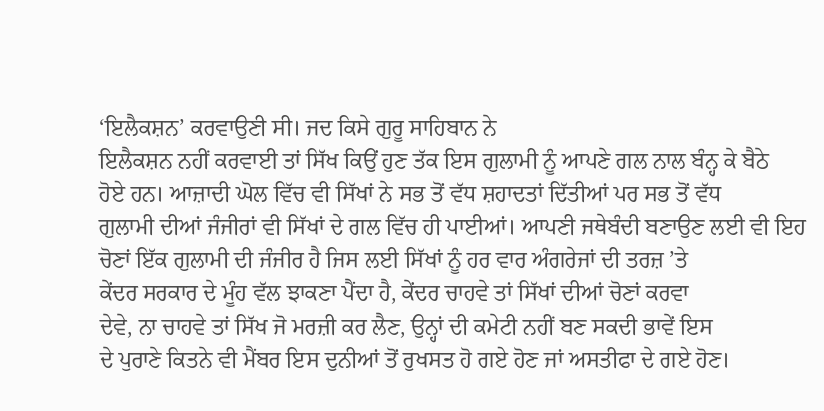‘ਇਲੈਕਸ਼ਨ’ ਕਰਵਾਉਣੀ ਸੀ। ਜਦ ਕਿਸੇ ਗੁਰੂ ਸਾਹਿਬਾਨ ਨੇ
ਇਲੈਕਸ਼ਨ ਨਹੀਂ ਕਰਵਾਈ ਤਾਂ ਸਿੱਖ ਕਿਉਂ ਹੁਣ ਤੱਕ ਇਸ ਗੁਲਾਮੀ ਨੂੰ ਆਪਣੇ ਗਲ ਨਾਲ ਬੰਨ੍ਹ ਕੇ ਬੈਠੇ
ਹੋਏ ਹਨ। ਆਜ਼ਾਦੀ ਘੋਲ ਵਿੱਚ ਵੀ ਸਿੱਖਾਂ ਨੇ ਸਭ ਤੋਂ ਵੱਧ ਸ਼ਹਾਦਤਾਂ ਦਿੱਤੀਆਂ ਪਰ ਸਭ ਤੋਂ ਵੱਧ
ਗੁਲਾਮੀ ਦੀਆਂ ਜੰਜੀਰਾਂ ਵੀ ਸਿੱਖਾਂ ਦੇ ਗਲ ਵਿੱਚ ਹੀ ਪਾਈਆਂ। ਆਪਣੀ ਜਥੇਬੰਦੀ ਬਣਾਉਣ ਲਈ ਵੀ ਇਹ
ਚੋਣਾਂ ਇੱਕ ਗੁਲਾਮੀ ਦੀ ਜੰਜੀਰ ਹੈ ਜਿਸ ਲਈ ਸਿੱਖਾਂ ਨੂੰ ਹਰ ਵਾਰ ਅੰਗਰੇਜਾਂ ਦੀ ਤਰਜ਼ ’ਤੇ
ਕੇਂਦਰ ਸਰਕਾਰ ਦੇ ਮੂੰਹ ਵੱਲ ਝਾਕਣਾ ਪੈਂਦਾ ਹੈ, ਕੇਂਦਰ ਚਾਹਵੇ ਤਾਂ ਸਿੱਖਾਂ ਦੀਆਂ ਚੋਣਾਂ ਕਰਵਾ
ਦੇਵੇ, ਨਾ ਚਾਹਵੇ ਤਾਂ ਸਿੱਖ ਜੋ ਮਰਜ਼ੀ ਕਰ ਲੈਣ, ਉਨ੍ਹਾਂ ਦੀ ਕਮੇਟੀ ਨਹੀਂ ਬਣ ਸਕਦੀ ਭਾਵੇਂ ਇਸ
ਦੇ ਪੁਰਾਣੇ ਕਿਤਨੇ ਵੀ ਮੈਂਬਰ ਇਸ ਦੁਨੀਆਂ ਤੋਂ ਰੁਖਸਤ ਹੋ ਗਏ ਹੋਣ ਜਾਂ ਅਸਤੀਫਾ ਦੇ ਗਏ ਹੋਣ।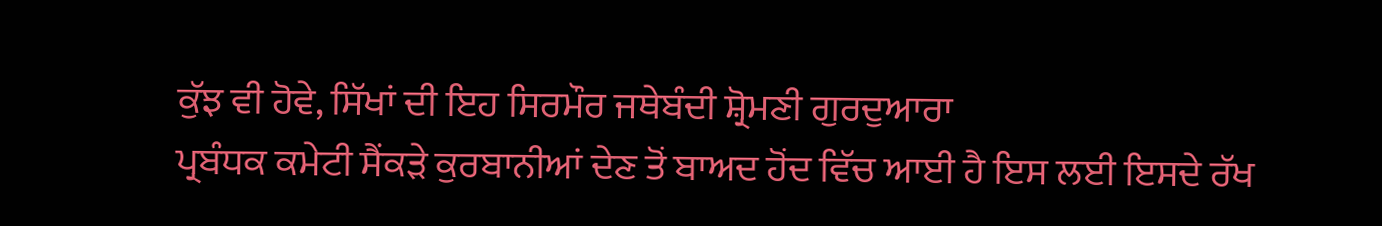ਕੁੱਝ ਵੀ ਹੋਵੇ, ਸਿੱਖਾਂ ਦੀ ਇਹ ਸਿਰਮੌਰ ਜਥੇਬੰਦੀ ਸ਼੍ਰੋਮਣੀ ਗੁਰਦੁਆਰਾ
ਪ੍ਰਬੰਧਕ ਕਮੇਟੀ ਸੈਂਕੜੇ ਕੁਰਬਾਨੀਆਂ ਦੇਣ ਤੋਂ ਬਾਅਦ ਹੋਂਦ ਵਿੱਚ ਆਈ ਹੈ ਇਸ ਲਈ ਇਸਦੇ ਰੱਖ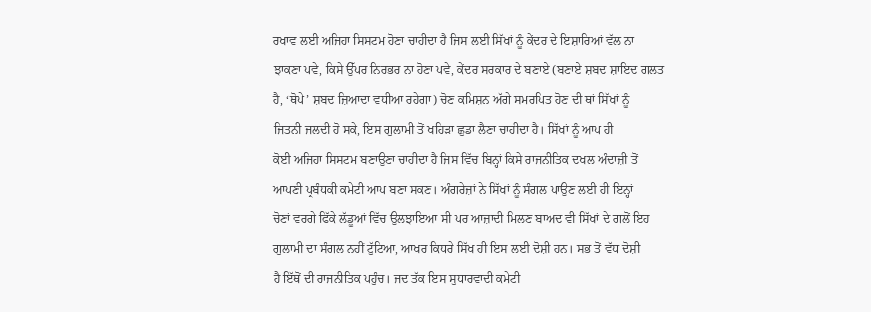ਰਖਾਵ ਲਈ ਅਜਿਹਾ ਸਿਸਟਮ ਹੋਣਾ ਚਾਹੀਦਾ ਹੈ ਜਿਸ ਲਈ ਸਿੱਖਾਂ ਨੂੰ ਕੇਂਦਰ ਦੇ ਇਸ਼ਾਰਿਆਂ ਵੱਲ ਨਾ
ਝਾਕਣਾ ਪਵੇ, ਕਿਸੇ ਉੱਪਰ ਨਿਰਭਰ ਨਾ ਹੋਣਾ ਪਵੇ, ਕੇਂਦਰ ਸਰਕਾਰ ਦੇ ਬਣਾਏ (ਬਣਾਏ ਸ਼ਬਦ ਸ਼ਾਇਦ ਗਲਤ
ਹੈ, ‘ਥੋਪੇ’ ਸ਼ਬਦ ਜ਼ਿਆਦਾ ਵਧੀਆ ਰਹੇਗਾ) ਚੋਣ ਕਮਿਸ਼ਨ ਅੱਗੇ ਸਮਰਪਿਤ ਹੋਣ ਦੀ ਥਾਂ ਸਿੱਖਾਂ ਨੂੰ
ਜਿਤਨੀ ਜਲਦੀ ਹੋ ਸਕੇ, ਇਸ ਗੁਲਾਮੀ ਤੋਂ ਖਹਿੜਾ ਛੁਡਾ ਲੈਣਾ ਚਾਹੀਦਾ ਹੈ। ਸਿੱਖਾਂ ਨੂੰ ਆਪ ਹੀ
ਕੋਈ ਅਜਿਹਾ ਸਿਸਟਮ ਬਣਾਉਣਾ ਚਾਹੀਦਾ ਹੈ ਜਿਸ ਵਿੱਚ ਬਿਨ੍ਹਾਂ ਕਿਸੇ ਰਾਜਨੀਤਿਕ ਦਖਲ ਅੰਦਾਜ਼ੀ ਤੋਂ
ਆਪਣੀ ਪ੍ਰਬੰਧਕੀ ਕਮੇਟੀ ਆਪ ਬਣਾ ਸਕਣ। ਅੰਗਰੇਜ਼ਾਂ ਨੇ ਸਿੱਖਾਂ ਨੂੰ ਸੰਗਲ ਪਾਉਣ ਲਈ ਹੀ ਇਨ੍ਹਾਂ
ਚੋਣਾਂ ਵਰਗੇ ਫਿੱਕੇ ਲੱਡੂਆਂ ਵਿੱਚ ਉਲਝਾਇਆ ਸੀ ਪਰ ਆਜ਼ਾਦੀ ਮਿਲਣ ਬਾਅਦ ਵੀ ਸਿੱਖਾਂ ਦੇ ਗਲੋਂ ਇਹ
ਗੁਲਾਮੀ ਦਾ ਸੰਗਲ ਨਹੀਂ ਟੁੱਟਿਆ, ਆਖਰ ਕਿਧਰੇ ਸਿੱਖ ਹੀ ਇਸ ਲਈ ਦੋਸ਼ੀ ਹਨ। ਸਭ ਤੋਂ ਵੱਧ ਦੋਸ਼ੀ
ਹੈ ਇੱਥੋਂ ਦੀ ਰਾਜਨੀਤਿਕ ਪਹੁੰਚ। ਜਦ ਤੱਕ ਇਸ ਸੁਧਾਰਵਾਦੀ ਕਮੇਟੀ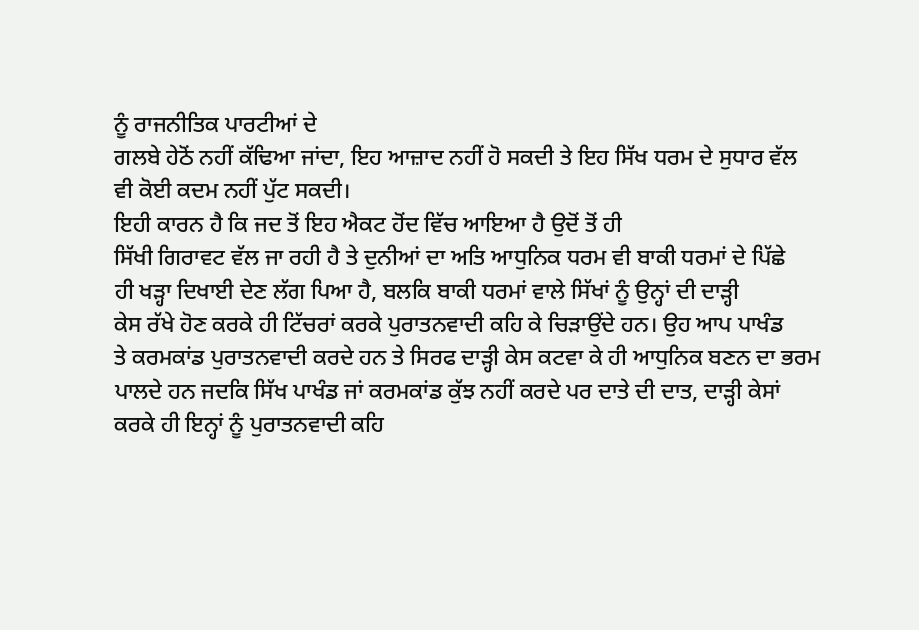ਨੂੰ ਰਾਜਨੀਤਿਕ ਪਾਰਟੀਆਂ ਦੇ
ਗਲਬੇ ਹੇਠੋਂ ਨਹੀਂ ਕੱਢਿਆ ਜਾਂਦਾ, ਇਹ ਆਜ਼ਾਦ ਨਹੀਂ ਹੋ ਸਕਦੀ ਤੇ ਇਹ ਸਿੱਖ ਧਰਮ ਦੇ ਸੁਧਾਰ ਵੱਲ
ਵੀ ਕੋਈ ਕਦਮ ਨਹੀਂ ਪੁੱਟ ਸਕਦੀ।
ਇਹੀ ਕਾਰਨ ਹੈ ਕਿ ਜਦ ਤੋਂ ਇਹ ਐਕਟ ਹੋਂਦ ਵਿੱਚ ਆਇਆ ਹੈ ਉਦੋਂ ਤੋਂ ਹੀ
ਸਿੱਖੀ ਗਿਰਾਵਟ ਵੱਲ ਜਾ ਰਹੀ ਹੈ ਤੇ ਦੁਨੀਆਂ ਦਾ ਅਤਿ ਆਧੁਨਿਕ ਧਰਮ ਵੀ ਬਾਕੀ ਧਰਮਾਂ ਦੇ ਪਿੱਛੇ
ਹੀ ਖੜ੍ਹਾ ਦਿਖਾਈ ਦੇਣ ਲੱਗ ਪਿਆ ਹੈ, ਬਲਕਿ ਬਾਕੀ ਧਰਮਾਂ ਵਾਲੇ ਸਿੱਖਾਂ ਨੂੰ ਉਨ੍ਹਾਂ ਦੀ ਦਾੜ੍ਹੀ
ਕੇਸ ਰੱਖੇ ਹੋਣ ਕਰਕੇ ਹੀ ਟਿੱਚਰਾਂ ਕਰਕੇ ਪੁਰਾਤਨਵਾਦੀ ਕਹਿ ਕੇ ਚਿੜਾਉਂਦੇ ਹਨ। ਉਹ ਆਪ ਪਾਖੰਡ
ਤੇ ਕਰਮਕਾਂਡ ਪੁਰਾਤਨਵਾਦੀ ਕਰਦੇ ਹਨ ਤੇ ਸਿਰਫ ਦਾੜ੍ਹੀ ਕੇਸ ਕਟਵਾ ਕੇ ਹੀ ਆਧੁਨਿਕ ਬਣਨ ਦਾ ਭਰਮ
ਪਾਲਦੇ ਹਨ ਜਦਕਿ ਸਿੱਖ ਪਾਖੰਡ ਜਾਂ ਕਰਮਕਾਂਡ ਕੁੱਝ ਨਹੀਂ ਕਰਦੇ ਪਰ ਦਾਤੇ ਦੀ ਦਾਤ, ਦਾੜ੍ਹੀ ਕੇਸਾਂ
ਕਰਕੇ ਹੀ ਇਨ੍ਹਾਂ ਨੂੰ ਪੁਰਾਤਨਵਾਦੀ ਕਹਿ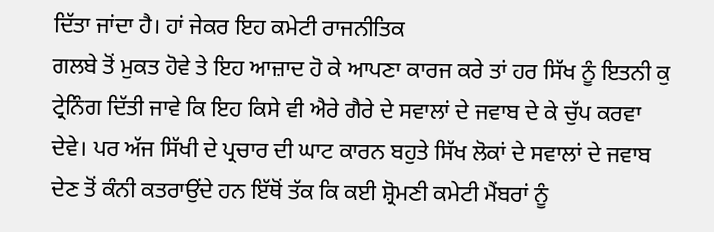ਦਿੱਤਾ ਜਾਂਦਾ ਹੈ। ਹਾਂ ਜੇਕਰ ਇਹ ਕਮੇਟੀ ਰਾਜਨੀਤਿਕ
ਗਲਬੇ ਤੋਂ ਮੁਕਤ ਹੋਵੇ ਤੇ ਇਹ ਆਜ਼ਾਦ ਹੋ ਕੇ ਆਪਣਾ ਕਾਰਜ ਕਰੇ ਤਾਂ ਹਰ ਸਿੱਖ ਨੂੰ ਇਤਨੀ ਕੁ
ਟ੍ਰੇਨਿੰਗ ਦਿੱਤੀ ਜਾਵੇ ਕਿ ਇਹ ਕਿਸੇ ਵੀ ਐਰੇ ਗੈਰੇ ਦੇ ਸਵਾਲਾਂ ਦੇ ਜਵਾਬ ਦੇ ਕੇ ਚੁੱਪ ਕਰਵਾ
ਦੇਵੇ। ਪਰ ਅੱਜ ਸਿੱਖੀ ਦੇ ਪ੍ਰਚਾਰ ਦੀ ਘਾਟ ਕਾਰਨ ਬਹੁਤੇ ਸਿੱਖ ਲੋਕਾਂ ਦੇ ਸਵਾਲਾਂ ਦੇ ਜਵਾਬ
ਦੇਣ ਤੋਂ ਕੰਨੀ ਕਤਰਾਉਂਦੇ ਹਨ ਇੱਥੋਂ ਤੱਕ ਕਿ ਕਈ ਸ਼੍ਰੋਮਣੀ ਕਮੇਟੀ ਮੈਂਬਰਾਂ ਨੂੰ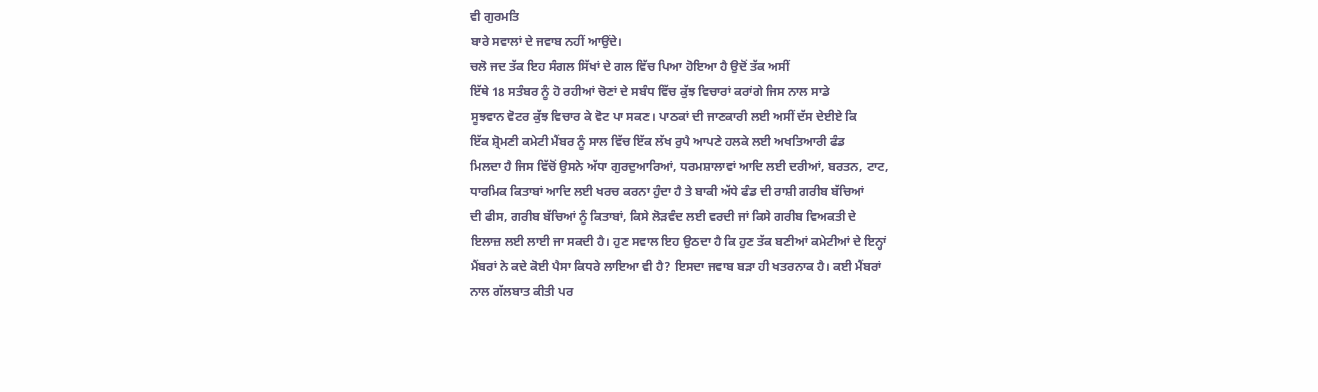ਵੀ ਗੁਰਮਤਿ
ਬਾਰੇ ਸਵਾਲਾਂ ਦੇ ਜਵਾਬ ਨਹੀਂ ਆਉਂਦੇ।
ਚਲੋ ਜਦ ਤੱਕ ਇਹ ਸੰਗਲ ਸਿੱਖਾਂ ਦੇ ਗਲ ਵਿੱਚ ਪਿਆ ਹੋਇਆ ਹੈ ਉਦੋਂ ਤੱਕ ਅਸੀਂ
ਇੱਥੇ 18 ਸਤੰਬਰ ਨੂੰ ਹੋ ਰਹੀਆਂ ਚੋਣਾਂ ਦੇ ਸਬੰਧ ਵਿੱਚ ਕੁੱਝ ਵਿਚਾਰਾਂ ਕਰਾਂਗੇ ਜਿਸ ਨਾਲ ਸਾਡੇ
ਸੂਝਵਾਨ ਵੋਟਰ ਕੁੱਝ ਵਿਚਾਰ ਕੇ ਵੋਟ ਪਾ ਸਕਣ। ਪਾਠਕਾਂ ਦੀ ਜਾਣਕਾਰੀ ਲਈ ਅਸੀਂ ਦੱਸ ਦੇਈਏ ਕਿ
ਇੱਕ ਸ਼੍ਰੋਮਣੀ ਕਮੇਟੀ ਮੈਂਬਰ ਨੂੰ ਸਾਲ ਵਿੱਚ ਇੱਕ ਲੱਖ ਰੁਪੈ ਆਪਣੇ ਹਲਕੇ ਲਈ ਅਖਤਿਆਰੀ ਫੰਡ
ਮਿਲਦਾ ਹੈ ਜਿਸ ਵਿੱਚੋਂ ਉਸਨੇ ਅੱਧਾ ਗੁਰਦੁਆਰਿਆਂ, ਧਰਮਸ਼ਾਲਾਵਾਂ ਆਦਿ ਲਈ ਦਰੀਆਂ, ਬਰਤਨ, ਟਾਟ,
ਧਾਰਮਿਕ ਕਿਤਾਬਾਂ ਆਦਿ ਲਈ ਖਰਚ ਕਰਨਾ ਹੁੰਦਾ ਹੈ ਤੇ ਬਾਕੀ ਅੱਧੇ ਫੰਡ ਦੀ ਰਾਸ਼ੀ ਗਰੀਬ ਬੱਚਿਆਂ
ਦੀ ਫੀਸ, ਗਰੀਬ ਬੱਚਿਆਂ ਨੂੰ ਕਿਤਾਬਾਂ, ਕਿਸੇ ਲੋੜਵੰਦ ਲਈ ਵਰਦੀ ਜਾਂ ਕਿਸੇ ਗਰੀਬ ਵਿਅਕਤੀ ਦੇ
ਇਲਾਜ਼ ਲਈ ਲਾਈ ਜਾ ਸਕਦੀ ਹੈ। ਹੁਣ ਸਵਾਲ ਇਹ ਉਠਦਾ ਹੈ ਕਿ ਹੁਣ ਤੱਕ ਬਣੀਆਂ ਕਮੇਟੀਆਂ ਦੇ ਇਨ੍ਹਾਂ
ਮੈਂਬਰਾਂ ਨੇ ਕਦੇ ਕੋਈ ਪੈਸਾ ਕਿਧਰੇ ਲਾਇਆ ਵੀ ਹੈ? ਇਸਦਾ ਜਵਾਬ ਬੜਾ ਹੀ ਖਤਰਨਾਕ ਹੈ। ਕਈ ਮੈਂਬਰਾਂ
ਨਾਲ ਗੱਲਬਾਤ ਕੀਤੀ ਪਰ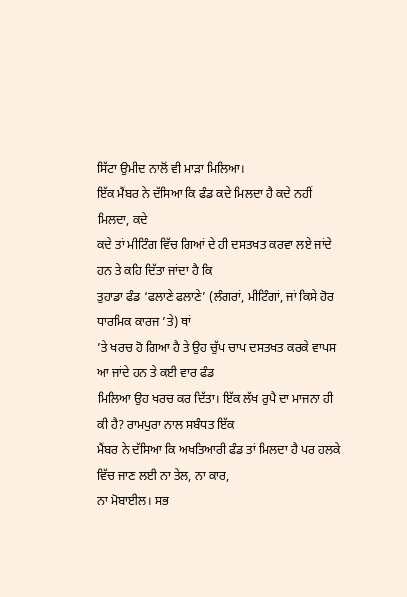ਸਿੱਟਾ ਉਮੀਦ ਨਾਲੋਂ ਵੀ ਮਾੜਾ ਮਿਲਿਆ।
ਇੱਕ ਮੈਂਬਰ ਨੇ ਦੱਸਿਆ ਕਿ ਫੰਡ ਕਦੇ ਮਿਲਦਾ ਹੈ ਕਦੇ ਨਹੀਂ ਮਿਲਦਾ, ਕਦੇ
ਕਦੇ ਤਾਂ ਮੀਟਿੰਗ ਵਿੱਚ ਗਿਆਂ ਦੇ ਹੀ ਦਸਤਖਤ ਕਰਵਾ ਲਏ ਜਾਂਦੇ ਹਨ ਤੇ ਕਹਿ ਦਿੱਤਾ ਜਾਂਦਾ ਹੈ ਕਿ
ਤੁਹਾਡਾ ਫੰਡ ‘ਫਲਾਣੇ ਫਲਾਣੇ’ (ਲੰਗਰਾਂ, ਮੀਟਿੰਗਾਂ, ਜਾਂ ਕਿਸੇ ਹੋਰ ਧਾਰਮਿਕ ਕਾਰਜ ’ਤੇ) ਥਾਂ
’ਤੇ ਖਰਚ ਹੋ ਗਿਆ ਹੈ ਤੇ ਉਹ ਚੁੱਪ ਚਾਪ ਦਸਤਖਤ ਕਰਕੇ ਵਾਪਸ ਆ ਜਾਂਦੇ ਹਨ ਤੇ ਕਈ ਵਾਰ ਫੰਡ
ਮਿਲਿਆ ਉਹ ਖਰਚ ਕਰ ਦਿੱਤਾ। ਇੱਕ ਲੱਖ ਰੁਪੈ ਦਾ ਮਾਜਨਾ ਹੀ ਕੀ ਹੈ? ਰਾਮਪੁਰਾ ਨਾਲ ਸਬੰਧਤ ਇੱਕ
ਮੈਂਬਰ ਨੇ ਦੱਸਿਆ ਕਿ ਅਖਤਿਆਰੀ ਫੰਡ ਤਾਂ ਮਿਲਦਾ ਹੈ ਪਰ ਹਲਕੇ ਵਿੱਚ ਜਾਣ ਲਈ ਨਾ ਤੇਲ, ਨਾ ਕਾਰ,
ਨਾ ਮੋਬਾਈਲ। ਸਭ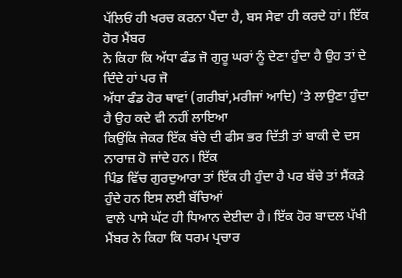ਪੱਲਿਓਂ ਹੀ ਖਰਚ ਕਰਨਾ ਪੈਂਦਾ ਹੈ, ਬਸ ਸੇਵਾ ਹੀ ਕਰਦੇ ਹਾਂ। ਇੱਕ ਹੋਰ ਮੈਂਬਰ
ਨੇ ਕਿਹਾ ਕਿ ਅੱਧਾ ਫੰਡ ਜੋ ਗੁਰੂ ਘਰਾਂ ਨੂੰ ਦੇਣਾ ਹੁੰਦਾ ਹੈ ਉਹ ਤਾਂ ਦੇ ਦਿੰਦੇ ਹਾਂ ਪਰ ਜੋ
ਅੱਧਾ ਫੰਡ ਹੋਰ ਥਾਵਾਂ (ਗਰੀਬਾਂ,ਮਰੀਜਾਂ ਆਦਿ) ’ਤੇ ਲਾਉਣਾ ਹੁੰਦਾ ਹੈ ਉਹ ਕਦੇ ਵੀ ਨਹੀਂ ਲਾਇਆ
ਕਿਉਂਕਿ ਜੇਕਰ ਇੱਕ ਬੱਚੇ ਦੀ ਫੀਸ ਭਰ ਦਿੱਤੀ ਤਾਂ ਬਾਕੀ ਦੇ ਦਸ ਨਾਰਾਜ਼ ਹੋ ਜਾਂਦੇ ਹਨ। ਇੱਕ
ਪਿੰਡ ਵਿੱਚ ਗੁਰਦੁਆਰਾ ਤਾਂ ਇੱਕ ਹੀ ਹੁੰਦਾ ਹੈ ਪਰ ਬੱਚੇ ਤਾਂ ਸੈਂਕੜੇ ਹੁੰਦੇ ਹਨ ਇਸ ਲਈ ਬੱਚਿਆਂ
ਵਾਲੇ ਪਾਸੇ ਘੱਟ ਹੀ ਧਿਆਨ ਦੇਈਦਾ ਹੈ। ਇੱਕ ਹੋਰ ਬਾਦਲ ਪੱਖੀ ਮੈਂਬਰ ਨੇ ਕਿਹਾ ਕਿ ਧਰਮ ਪ੍ਰਚਾਰ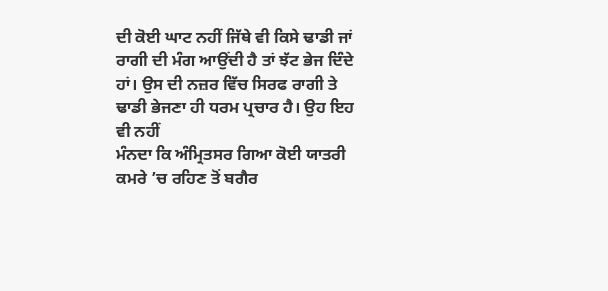ਦੀ ਕੋਈ ਘਾਟ ਨਹੀਂ ਜਿੱਥੇ ਵੀ ਕਿਸੇ ਢਾਡੀ ਜਾਂ ਰਾਗੀ ਦੀ ਮੰਗ ਆਉਂਦੀ ਹੈ ਤਾਂ ਝੱਟ ਭੇਜ ਦਿੰਦੇ
ਹਾਂ। ਉਸ ਦੀ ਨਜ਼ਰ ਵਿੱਚ ਸਿਰਫ ਰਾਗੀ ਤੇ ਢਾਡੀ ਭੇਜਣਾ ਹੀ ਧਰਮ ਪ੍ਰਚਾਰ ਹੈ। ਉਹ ਇਹ ਵੀ ਨਹੀਂ
ਮੰਨਦਾ ਕਿ ਅੰਮ੍ਰਿਤਸਰ ਗਿਆ ਕੋਈ ਯਾਤਰੀ ਕਮਰੇ ’ਚ ਰਹਿਣ ਤੋਂ ਬਗੈਰ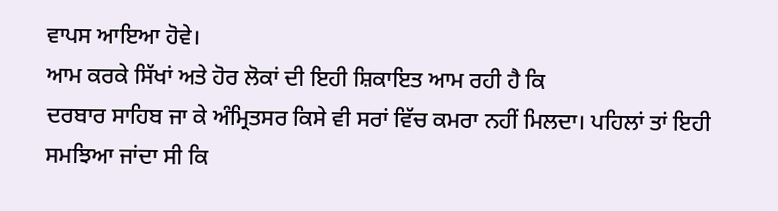ਵਾਪਸ ਆਇਆ ਹੋਵੇ।
ਆਮ ਕਰਕੇ ਸਿੱਖਾਂ ਅਤੇ ਹੋਰ ਲੋਕਾਂ ਦੀ ਇਹੀ ਸ਼ਿਕਾਇਤ ਆਮ ਰਹੀ ਹੈ ਕਿ
ਦਰਬਾਰ ਸਾਹਿਬ ਜਾ ਕੇ ਅੰਮ੍ਰਿਤਸਰ ਕਿਸੇ ਵੀ ਸਰਾਂ ਵਿੱਚ ਕਮਰਾ ਨਹੀਂ ਮਿਲਦਾ। ਪਹਿਲਾਂ ਤਾਂ ਇਹੀ
ਸਮਝਿਆ ਜਾਂਦਾ ਸੀ ਕਿ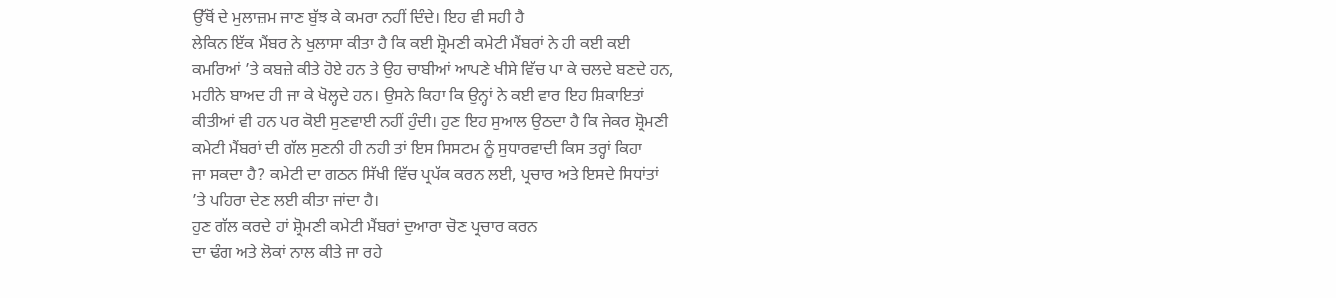ਉੱਥੋਂ ਦੇ ਮੁਲਾਜ਼ਮ ਜਾਣ ਬੁੱਝ ਕੇ ਕਮਰਾ ਨਹੀਂ ਦਿੰਦੇ। ਇਹ ਵੀ ਸਹੀ ਹੈ
ਲੇਕਿਨ ਇੱਕ ਮੈਂਬਰ ਨੇ ਖੁਲਾਸਾ ਕੀਤਾ ਹੈ ਕਿ ਕਈ ਸ਼੍ਰੋਮਣੀ ਕਮੇਟੀ ਮੈਂਬਰਾਂ ਨੇ ਹੀ ਕਈ ਕਈ
ਕਮਰਿਆਂ ’ਤੇ ਕਬਜ਼ੇ ਕੀਤੇ ਹੋਏ ਹਨ ਤੇ ਉਹ ਚਾਬੀਆਂ ਆਪਣੇ ਖੀਸੇ ਵਿੱਚ ਪਾ ਕੇ ਚਲਦੇ ਬਣਦੇ ਹਨ,
ਮਹੀਨੇ ਬਾਅਦ ਹੀ ਜਾ ਕੇ ਖੋਲ੍ਹਦੇ ਹਨ। ਉਸਨੇ ਕਿਹਾ ਕਿ ਉਨ੍ਹਾਂ ਨੇ ਕਈ ਵਾਰ ਇਹ ਸ਼ਿਕਾਇਤਾਂ
ਕੀਤੀਆਂ ਵੀ ਹਨ ਪਰ ਕੋਈ ਸੁਣਵਾਈ ਨਹੀਂ ਹੁੰਦੀ। ਹੁਣ ਇਹ ਸੁਆਲ ਉਠਦਾ ਹੈ ਕਿ ਜੇਕਰ ਸ਼੍ਰੋਮਣੀ
ਕਮੇਟੀ ਮੈਂਬਰਾਂ ਦੀ ਗੱਲ ਸੁਣਨੀ ਹੀ ਨਹੀ ਤਾਂ ਇਸ ਸਿਸਟਮ ਨੂੰ ਸੁਧਾਰਵਾਦੀ ਕਿਸ ਤਰ੍ਹਾਂ ਕਿਹਾ
ਜਾ ਸਕਦਾ ਹੈ? ਕਮੇਟੀ ਦਾ ਗਠਨ ਸਿੱਖੀ ਵਿੱਚ ਪ੍ਰਪੱਕ ਕਰਨ ਲਈ, ਪ੍ਰਚਾਰ ਅਤੇ ਇਸਦੇ ਸਿਧਾਂਤਾਂ
’ਤੇ ਪਹਿਰਾ ਦੇਣ ਲਈ ਕੀਤਾ ਜਾਂਦਾ ਹੈ।
ਹੁਣ ਗੱਲ ਕਰਦੇ ਹਾਂ ਸ਼੍ਰੋਮਣੀ ਕਮੇਟੀ ਮੈਂਬਰਾਂ ਦੁਆਰਾ ਚੋਣ ਪ੍ਰਚਾਰ ਕਰਨ
ਦਾ ਢੰਗ ਅਤੇ ਲੋਕਾਂ ਨਾਲ ਕੀਤੇ ਜਾ ਰਹੇ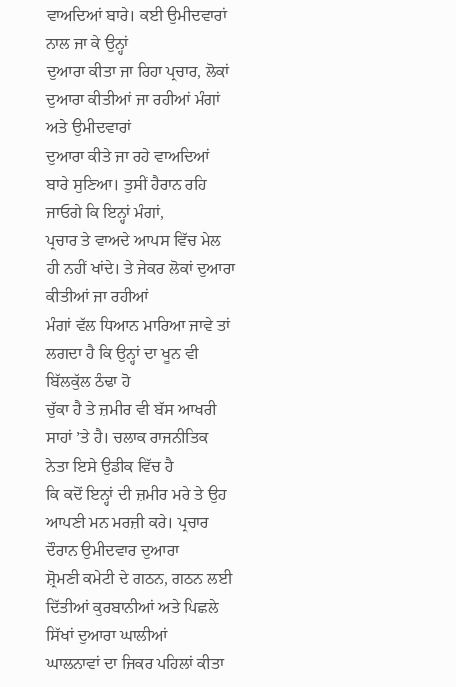ਵਾਅਦਿਆਂ ਬਾਰੇ। ਕਈ ਉਮੀਦਵਾਰਾਂ ਨਾਲ ਜਾ ਕੇ ਉਨ੍ਹਾਂ
ਦੁਆਰਾ ਕੀਤਾ ਜਾ ਰਿਹਾ ਪ੍ਰਚਾਰ, ਲੋਕਾਂ ਦੁਆਰਾ ਕੀਤੀਆਂ ਜਾ ਰਹੀਆਂ ਮੰਗਾਂ ਅਤੇ ਉਮੀਦਵਾਰਾਂ
ਦੁਆਰਾ ਕੀਤੇ ਜਾ ਰਹੇ ਵਾਅਦਿਆਂ ਬਾਰੇ ਸੁਣਿਆ। ਤੁਸੀਂ ਹੈਰਾਨ ਰਹਿ ਜਾਓਗੇ ਕਿ ਇਨ੍ਹਾਂ ਮੰਗਾਂ,
ਪ੍ਰਚਾਰ ਤੇ ਵਾਅਦੇ ਆਪਸ ਵਿੱਚ ਮੇਲ ਹੀ ਨਹੀਂ ਖਾਂਦੇ। ਤੇ ਜੇਕਰ ਲੋਕਾਂ ਦੁਆਰਾ ਕੀਤੀਆਂ ਜਾ ਰਹੀਆਂ
ਮੰਗਾਂ ਵੱਲ ਧਿਆਨ ਮਾਰਿਆ ਜਾਵੇ ਤਾਂ ਲਗਦਾ ਹੈ ਕਿ ਉਨ੍ਹਾਂ ਦਾ ਖੂਨ ਵੀ ਬਿੱਲਕੁੱਲ ਠੰਢਾ ਹੋ
ਚੁੱਕਾ ਹੈ ਤੇ ਜ਼ਮੀਰ ਵੀ ਬੱਸ ਆਖਰੀ ਸਾਹਾਂ ’ਤੇ ਹੈ। ਚਲਾਕ ਰਾਜਨੀਤਿਕ ਨੇਤਾ ਇਸੇ ਉਡੀਕ ਵਿੱਚ ਹੈ
ਕਿ ਕਦੋਂ ਇਨ੍ਹਾਂ ਦੀ ਜ਼ਮੀਰ ਮਰੇ ਤੇ ਉਹ ਆਪਣੀ ਮਨ ਮਰਜ਼ੀ ਕਰੇ। ਪ੍ਰਚਾਰ ਦੌਰਾਨ ਉਮੀਦਵਾਰ ਦੁਆਰਾ
ਸ਼੍ਰੋਮਣੀ ਕਮੇਟੀ ਦੇ ਗਠਨ, ਗਠਨ ਲਈ ਦਿੱਤੀਆਂ ਕੁਰਬਾਨੀਆਂ ਅਤੇ ਪਿਛਲੇ ਸਿੱਖਾਂ ਦੁਆਰਾ ਘਾਲੀਆਂ
ਘਾਲਨਾਵਾਂ ਦਾ ਜਿਕਰ ਪਹਿਲਾਂ ਕੀਤਾ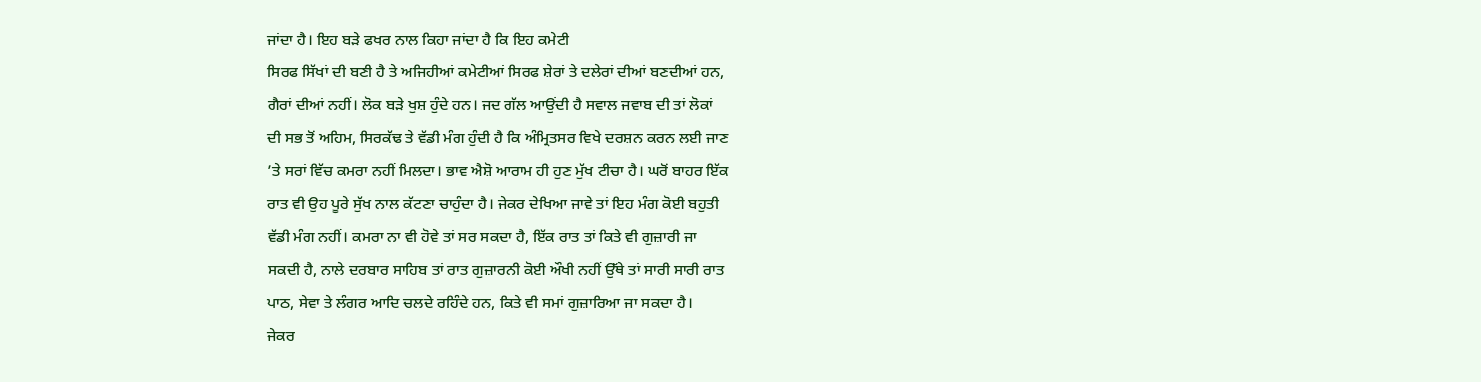ਜਾਂਦਾ ਹੈ। ਇਹ ਬੜੇ ਫਖਰ ਨਾਲ ਕਿਹਾ ਜਾਂਦਾ ਹੈ ਕਿ ਇਹ ਕਮੇਟੀ
ਸਿਰਫ ਸਿੱਖਾਂ ਦੀ ਬਣੀ ਹੈ ਤੇ ਅਜਿਹੀਆਂ ਕਮੇਟੀਆਂ ਸਿਰਫ ਸ਼ੇਰਾਂ ਤੇ ਦਲੇਰਾਂ ਦੀਆਂ ਬਣਦੀਆਂ ਹਨ,
ਗੈਰਾਂ ਦੀਆਂ ਨਹੀਂ। ਲੋਕ ਬੜੇ ਖੁਸ਼ ਹੁੰਦੇ ਹਨ। ਜਦ ਗੱਲ ਆਉਂਦੀ ਹੈ ਸਵਾਲ ਜਵਾਬ ਦੀ ਤਾਂ ਲੋਕਾਂ
ਦੀ ਸਭ ਤੋਂ ਅਹਿਮ, ਸਿਰਕੱਢ ਤੇ ਵੱਡੀ ਮੰਗ ਹੁੰਦੀ ਹੈ ਕਿ ਅੰਮ੍ਰਿਤਸਰ ਵਿਖੇ ਦਰਸ਼ਨ ਕਰਨ ਲਈ ਜਾਣ
’ਤੇ ਸਰਾਂ ਵਿੱਚ ਕਮਰਾ ਨਹੀਂ ਮਿਲਦਾ। ਭਾਵ ਐਸ਼ੋ ਆਰਾਮ ਹੀ ਹੁਣ ਮੁੱਖ ਟੀਚਾ ਹੈ। ਘਰੋਂ ਬਾਹਰ ਇੱਕ
ਰਾਤ ਵੀ ਉਹ ਪੂਰੇ ਸੁੱਖ ਨਾਲ ਕੱਟਣਾ ਚਾਹੁੰਦਾ ਹੈ। ਜੇਕਰ ਦੇਖਿਆ ਜਾਵੇ ਤਾਂ ਇਹ ਮੰਗ ਕੋਈ ਬਹੁਤੀ
ਵੱਡੀ ਮੰਗ ਨਹੀਂ। ਕਮਰਾ ਨਾ ਵੀ ਹੋਵੇ ਤਾਂ ਸਰ ਸਕਦਾ ਹੈ, ਇੱਕ ਰਾਤ ਤਾਂ ਕਿਤੇ ਵੀ ਗੁਜ਼ਾਰੀ ਜਾ
ਸਕਦੀ ਹੈ, ਨਾਲੇ ਦਰਬਾਰ ਸਾਹਿਬ ਤਾਂ ਰਾਤ ਗੁਜ਼ਾਰਨੀ ਕੋਈ ਔਖੀ ਨਹੀਂ ਉੱਥੇ ਤਾਂ ਸਾਰੀ ਸਾਰੀ ਰਾਤ
ਪਾਠ, ਸੇਵਾ ਤੇ ਲੰਗਰ ਆਦਿ ਚਲਦੇ ਰਹਿੰਦੇ ਹਨ, ਕਿਤੇ ਵੀ ਸਮਾਂ ਗੁਜ਼ਾਰਿਆ ਜਾ ਸਕਦਾ ਹੈ।
ਜੇਕਰ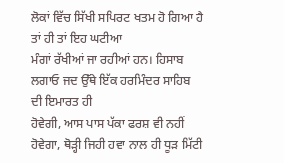ਲੋਕਾਂ ਵਿੱਚ ਸਿੱਖੀ ਸਪਿਰਟ ਖਤਮ ਹੋ ਗਿਆ ਹੈ ਤਾਂ ਹੀ ਤਾਂ ਇਹ ਘਟੀਆ
ਮੰਗਾਂ ਰੱਖੀਆਂ ਜਾ ਰਹੀਆਂ ਹਨ। ਹਿਸਾਬ ਲਗਾਓ ਜਦ ਉੱਥੇ ਇੱਕ ਹਰਮਿੰਦਰ ਸਾਹਿਬ ਦੀ ਇਮਾਰਤ ਹੀ
ਹੋਵੇਗੀ, ਆਸ ਪਾਸ ਪੱਕਾ ਫਰਸ਼ ਵੀ ਨਹੀਂ ਹੋਵੇਗਾ, ਥੋੜ੍ਹੀ ਜਿਹੀ ਹਵਾ ਨਾਲ ਹੀ ਧੂੜ ਮਿੱਟੀ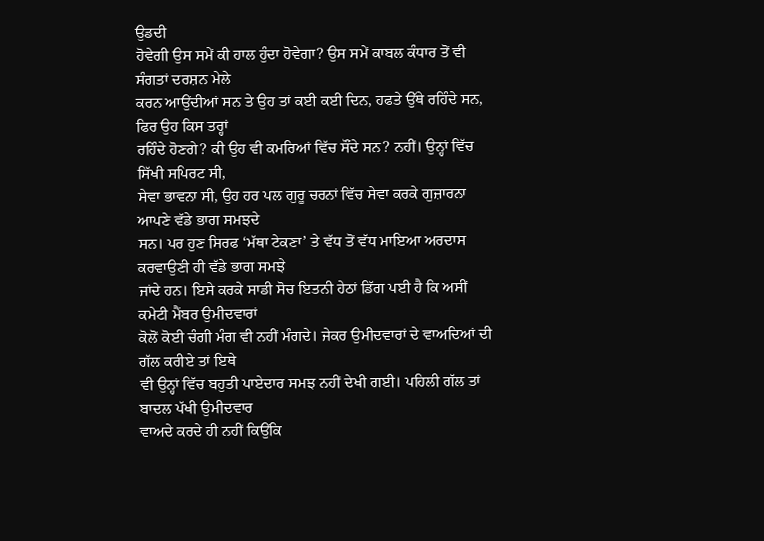ਉਡਦੀ
ਹੋਵੇਗੀ ਉਸ ਸਮੇਂ ਕੀ ਹਾਲ ਹੁੰਦਾ ਹੋਵੇਗਾ? ਉਸ ਸਮੇਂ ਕਾਬਲ ਕੰਧਾਰ ਤੋਂ ਵੀ ਸੰਗਤਾਂ ਦਰਸ਼ਨ ਮੇਲੇ
ਕਰਨ ਆਉਂਦੀਆਂ ਸਨ ਤੇ ਉਹ ਤਾਂ ਕਈ ਕਈ ਦਿਨ, ਹਫਤੇ ਉੱਥੇ ਰਹਿੰਦੇ ਸਨ, ਫਿਰ ਉਹ ਕਿਸ ਤਰ੍ਹਾਂ
ਰਹਿੰਦੇ ਹੋਣਗੇ? ਕੀ ਉਹ ਵੀ ਕਮਰਿਆਂ ਵਿੱਚ ਸੌਂਦੇ ਸਨ? ਨਹੀਂ। ਉਨ੍ਹਾਂ ਵਿੱਚ ਸਿੱਖੀ ਸਪਿਰਟ ਸੀ,
ਸੇਵਾ ਭਾਵਨਾ ਸੀ, ਉਹ ਹਰ ਪਲ ਗੁਰੂ ਚਰਨਾਂ ਵਿੱਚ ਸੇਵਾ ਕਰਕੇ ਗੁਜ਼ਾਰਨਾ ਆਪਣੇ ਵੱਡੇ ਭਾਗ ਸਮਝਦੇ
ਸਨ। ਪਰ ਹੁਣ ਸਿਰਫ ‘ਮੱਥਾ ਟੇਕਣਾ’ ਤੇ ਵੱਧ ਤੋਂ ਵੱਧ ਮਾਇਆ ਅਰਦਾਸ ਕਰਵਾਉਣੀ ਹੀ ਵੱਡੇ ਭਾਗ ਸਮਝੇ
ਜਾਂਦੇ ਹਨ। ਇਸੇ ਕਰਕੇ ਸਾਡੀ ਸੋਚ ਇਤਨੀ ਹੇਠਾਂ ਡਿੱਗ ਪਈ ਹੈ ਕਿ ਅਸੀਂ ਕਮੇਟੀ ਮੈਂਬਰ ਉਮੀਦਵਾਰਾਂ
ਕੋਲੋਂ ਕੋਈ ਚੰਗੀ ਮੰਗ ਵੀ ਨਹੀਂ ਮੰਗਦੇ। ਜੇਕਰ ਉਮੀਦਵਾਰਾਂ ਦੇ ਵਾਅਦਿਆਂ ਦੀ ਗੱਲ ਕਰੀਏ ਤਾਂ ਇਥੇ
ਵੀ ਉਨ੍ਹਾਂ ਵਿੱਚ ਬਹੁਤੀ ਪਾਏਦਾਰ ਸਮਝ ਨਹੀਂ ਦੇਖੀ ਗਈ। ਪਹਿਲੀ ਗੱਲ ਤਾਂ ਬਾਦਲ ਪੱਖੀ ਉਮੀਦਵਾਰ
ਵਾਅਦੇ ਕਰਦੇ ਹੀ ਨਹੀਂ ਕਿਉਂਕਿ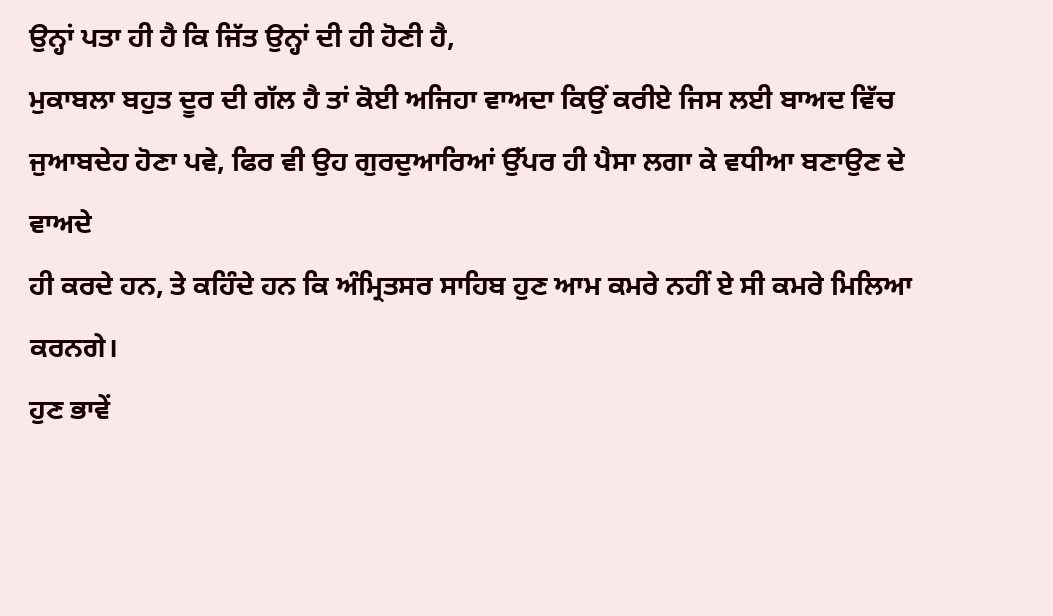ਉਨ੍ਹਾਂ ਪਤਾ ਹੀ ਹੈ ਕਿ ਜਿੱਤ ਉਨ੍ਹਾਂ ਦੀ ਹੀ ਹੋਣੀ ਹੈ,
ਮੁਕਾਬਲਾ ਬਹੁਤ ਦੂਰ ਦੀ ਗੱਲ ਹੈ ਤਾਂ ਕੋਈ ਅਜਿਹਾ ਵਾਅਦਾ ਕਿਉਂ ਕਰੀਏ ਜਿਸ ਲਈ ਬਾਅਦ ਵਿੱਚ
ਜੁਆਬਦੇਹ ਹੋਣਾ ਪਵੇ, ਫਿਰ ਵੀ ਉਹ ਗੁਰਦੁਆਰਿਆਂ ਉੱਪਰ ਹੀ ਪੈਸਾ ਲਗਾ ਕੇ ਵਧੀਆ ਬਣਾਉਣ ਦੇ ਵਾਅਦੇ
ਹੀ ਕਰਦੇ ਹਨ, ਤੇ ਕਹਿੰਦੇ ਹਨ ਕਿ ਅੰਮ੍ਰਿਤਸਰ ਸਾਹਿਬ ਹੁਣ ਆਮ ਕਮਰੇ ਨਹੀਂ ਏ ਸੀ ਕਮਰੇ ਮਿਲਿਆ
ਕਰਨਗੇ।
ਹੁਣ ਭਾਵੇਂ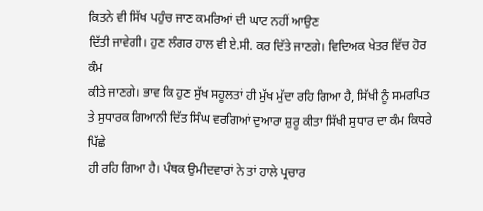ਕਿਤਨੇ ਵੀ ਸਿੱਖ ਪਹੁੰਚ ਜਾਣ ਕਮਰਿਆਂ ਦੀ ਘਾਟ ਨਹੀਂ ਆਉਣ
ਦਿੱਤੀ ਜਾਵੇਗੀ। ਹੁਣ ਲੰਗਰ ਹਾਲ ਵੀ ਏ.ਸੀ. ਕਰ ਦਿੱਤੇ ਜਾਣਗੇ। ਵਿਦਿਅਕ ਖੇਤਰ ਵਿੱਚ ਹੋਰ ਕੰਮ
ਕੀਤੇ ਜਾਣਗੇ। ਭਾਵ ਕਿ ਹੁਣ ਸੁੱਖ ਸਹੂਲਤਾਂ ਹੀ ਮੁੱਖ ਮੁੱਦਾ ਰਹਿ ਗਿਆ ਹੈ, ਸਿੱਖੀ ਨੂੰ ਸਮਰਪਿਤ
ਤੇ ਸੁਧਾਰਕ ਗਿਆਨੀ ਦਿੱਤ ਸਿੰਘ ਵਰਗਿਆਂ ਦੁਆਰਾ ਸ਼ੁਰੂ ਕੀਤਾ ਸਿੱਖੀ ਸੁਧਾਰ ਦਾ ਕੰਮ ਕਿਧਰੇ ਪਿੱਛੇ
ਹੀ ਰਹਿ ਗਿਆ ਹੈ। ਪੰਥਕ ਉਮੀਦਵਾਰਾਂ ਨੇ ਤਾਂ ਹਾਲੇ ਪ੍ਰਚਾਰ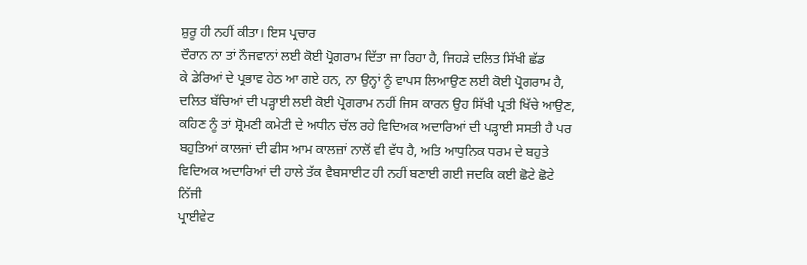ਸ਼ੁਰੂ ਹੀ ਨਹੀਂ ਕੀਤਾ। ਇਸ ਪ੍ਰਚਾਰ
ਦੌਰਾਨ ਨਾ ਤਾਂ ਨੌਜਵਾਨਾਂ ਲਈ ਕੋਈ ਪ੍ਰੋਗਰਾਮ ਦਿੱਤਾ ਜਾ ਰਿਹਾ ਹੈ, ਜਿਹੜੇ ਦਲਿਤ ਸਿੱਖੀ ਛੱਡ
ਕੇ ਡੇਰਿਆਂ ਦੇ ਪ੍ਰਭਾਵ ਹੇਠ ਆ ਗਏ ਹਨ, ਨਾ ਉਨ੍ਹਾਂ ਨੂੰ ਵਾਪਸ ਲਿਆਉਣ ਲਈ ਕੋਈ ਪ੍ਰੋਗਰਾਮ ਹੈ,
ਦਲਿਤ ਬੱਚਿਆਂ ਦੀ ਪੜ੍ਹਾਈ ਲਈ ਕੋਈ ਪ੍ਰੋਗਰਾਮ ਨਹੀਂ ਜਿਸ ਕਾਰਨ ਉਹ ਸਿੱਖੀ ਪ੍ਰਤੀ ਖਿੱਚੇ ਆਉਣ,
ਕਹਿਣ ਨੂੰ ਤਾਂ ਸ਼੍ਰੋਮਣੀ ਕਮੇਟੀ ਦੇ ਅਧੀਨ ਚੱਲ ਰਹੇ ਵਿਦਿਅਕ ਅਦਾਰਿਆਂ ਦੀ ਪੜ੍ਹਾਈ ਸਸਤੀ ਹੈ ਪਰ
ਬਹੁਤਿਆਂ ਕਾਲਜਾਂ ਦੀ ਫੀਸ ਆਮ ਕਾਲਜ਼ਾਂ ਨਾਲੋਂ ਵੀ ਵੱਧ ਹੈ, ਅਤਿ ਆਧੁਨਿਕ ਧਰਮ ਦੇ ਬਹੁਤੇ
ਵਿਦਿਅਕ ਅਦਾਰਿਆਂ ਦੀ ਹਾਲੇ ਤੱਕ ਵੈਬਸਾਈਟ ਹੀ ਨਹੀਂ ਬਣਾਈ ਗਈ ਜਦਕਿ ਕਈ ਛੋਟੇ ਛੋਟੇ ਨਿੱਜੀ
ਪ੍ਰਾਈਵੇਟ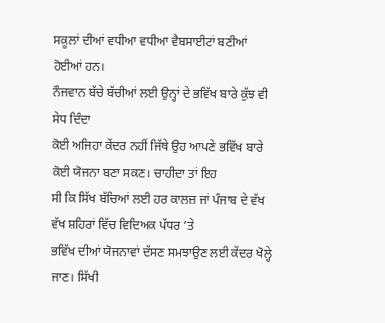ਸਕੂਲਾਂ ਦੀਆਂ ਵਧੀਆ ਵਧੀਆ ਵੈਬਸਾਈਟਾਂ ਬਣੀਆਂ ਹੋਈਆਂ ਹਨ।
ਨੌਜਵਾਨ ਬੱਚੇ ਬੱਚੀਆਂ ਲਈ ਉਨ੍ਹਾਂ ਦੇ ਭਵਿੱਖ ਬਾਰੇ ਕੁੱਝ ਵੀ ਸੇਧ ਦਿੰਦਾ
ਕੋਈ ਅਜਿਹਾ ਕੇਂਦਰ ਨਹੀਂ ਜਿੱਥੇ ਉਹ ਆਪਣੇ ਭਵਿੱਖ ਬਾਰੇ ਕੋਈ ਯੋਜਨਾ ਬਣਾ ਸਕਣ। ਚਾਹੀਦਾ ਤਾਂ ਇਹ
ਸੀ ਕਿ ਸਿੱਖ ਬੱਚਿਆਂ ਲਈ ਹਰ ਕਾਲਜ਼ ਜਾਂ ਪੰਜਾਬ ਦੇ ਵੱਖ ਵੱਖ ਸ਼ਹਿਰਾਂ ਵਿੱਚ ਵਿਦਿਅਕ ਪੱਧਰ ’ਤੇ
ਭਵਿੱਖ ਦੀਆਂ ਯੋਜਨਾਵਾਂ ਦੱਸਣ ਸਮਝਾਉਣ ਲਈ ਕੇਂਦਰ ਖੋਲ੍ਹੇ ਜਾਣ। ਸਿੱਖੀ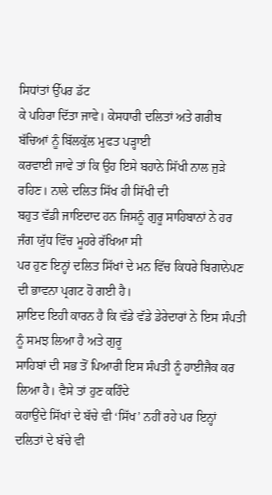ਸਿਧਾਂਤਾਂ ਉੱਪਰ ਡੱਟ
ਕੇ ਪਹਿਰਾ ਦਿੱਤਾ ਜਾਵੇ। ਕੇਸਧਾਰੀ ਦਲਿਤਾਂ ਅਤੇ ਗਰੀਬ ਬੱਚਿਆਂ ਨੂੰ ਬਿੱਲਕੁੱਲ ਮੁਫਤ ਪੜ੍ਹਾਈ
ਕਰਵਾਈ ਜਾਵੇ ਤਾਂ ਕਿ ਉਹ ਇਸੇ ਬਹਾਨੇ ਸਿੱਖੀ ਨਾਲ ਜੁੜੇ ਰਹਿਣ। ਨਾਲੇ ਦਲਿਤ ਸਿੱਖ ਹੀ ਸਿੱਖੀ ਦੀ
ਬਹੁਤ ਵੱਡੀ ਜਾਇਦਾਦ ਹਨ ਜਿਸਨੂੰ ਗੁਰੂ ਸਾਹਿਬਾਨਾਂ ਨੇ ਹਰ ਜੰਗ ਯੁੱਧ ਵਿੱਚ ਮੂਹਰੇ ਰੱਖਿਆ ਸੀ
ਪਰ ਹੁਣ ਇਨ੍ਹਾਂ ਦਲਿਤ ਸਿੱਖਾਂ ਦੇ ਮਨ ਵਿੱਚ ਕਿਧਰੇ ਬਿਗਾਨੇਪਣ ਦੀ ਭਾਵਨਾ ਪ੍ਰਗਟ ਹੋ ਗਈ ਹੈ।
ਸ਼ਾਇਦ ਇਹੀ ਕਾਰਨ ਹੈ ਕਿ ਵੱਡੇ ਵੱਡੇ ਡੇਰੇਦਾਰਾਂ ਨੇ ਇਸ ਸੰਪਤੀ ਨੂੰ ਸਮਝ ਲਿਆ ਹੈ ਅਤੇ ਗੁਰੂ
ਸਾਹਿਬਾਂ ਦੀ ਸਭ ਤੋਂ ਪਿਆਰੀ ਇਸ ਸੰਪਤੀ ਨੂੰ ਹਾਈਜੈਕ ਕਰ ਲਿਆ ਹੈ। ਵੈਸੇ ਤਾਂ ਹੁਣ ਕਹਿੰਦੇ
ਕਹਾਉਂਦੇ ਸਿੱਖਾਂ ਦੇ ਬੱਚੇ ਵੀ ‘ਸਿੱਖ’ ਨਹੀਂ ਰਹੇ ਪਰ ਇਨ੍ਹਾਂ ਦਲਿਤਾਂ ਦੇ ਬੱਚੇ ਵੀ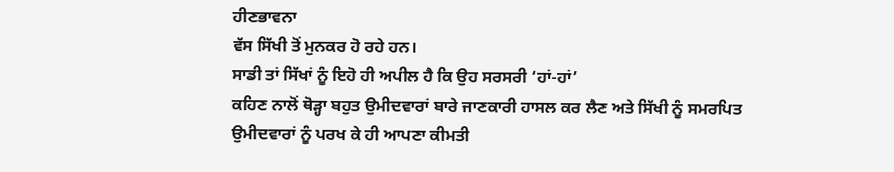ਹੀਣਭਾਵਨਾ
ਵੱਸ ਸਿੱਖੀ ਤੋਂ ਮੁਨਕਰ ਹੋ ਰਹੇ ਹਨ।
ਸਾਡੀ ਤਾਂ ਸਿੱਖਾਂ ਨੂੰ ਇਹੋ ਹੀ ਅਪੀਲ ਹੈ ਕਿ ਉਹ ਸਰਸਰੀ ‘ਹਾਂ-ਹਾਂ’
ਕਹਿਣ ਨਾਲੋਂ ਥੋੜ੍ਹਾ ਬਹੁਤ ਉਮੀਦਵਾਰਾਂ ਬਾਰੇ ਜਾਣਕਾਰੀ ਹਾਸਲ ਕਰ ਲੈਣ ਅਤੇ ਸਿੱਖੀ ਨੂੰ ਸਮਰਪਿਤ
ਉਮੀਦਵਾਰਾਂ ਨੂੰ ਪਰਖ ਕੇ ਹੀ ਆਪਣਾ ਕੀਮਤੀ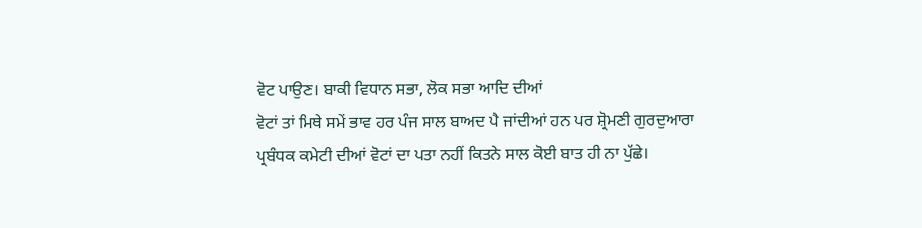ਵੋਟ ਪਾਉਣ। ਬਾਕੀ ਵਿਧਾਨ ਸਭਾ, ਲੋਕ ਸਭਾ ਆਦਿ ਦੀਆਂ
ਵੋਟਾਂ ਤਾਂ ਮਿਥੇ ਸਮੇਂ ਭਾਵ ਹਰ ਪੰਜ ਸਾਲ ਬਾਅਦ ਪੈ ਜਾਂਦੀਆਂ ਹਨ ਪਰ ਸ਼੍ਰੋਮਣੀ ਗੁਰਦੁਆਰਾ
ਪ੍ਰਬੰਧਕ ਕਮੇਟੀ ਦੀਆਂ ਵੋਟਾਂ ਦਾ ਪਤਾ ਨਹੀਂ ਕਿਤਨੇ ਸਾਲ ਕੋਈ ਬਾਤ ਹੀ ਨਾ ਪੁੱਛੇ।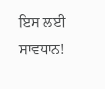ਇਸ ਲਈ
ਸਾਵਧਾਨ!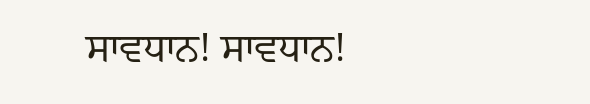ਸਾਵਧਾਨ! ਸਾਵਧਾਨ!